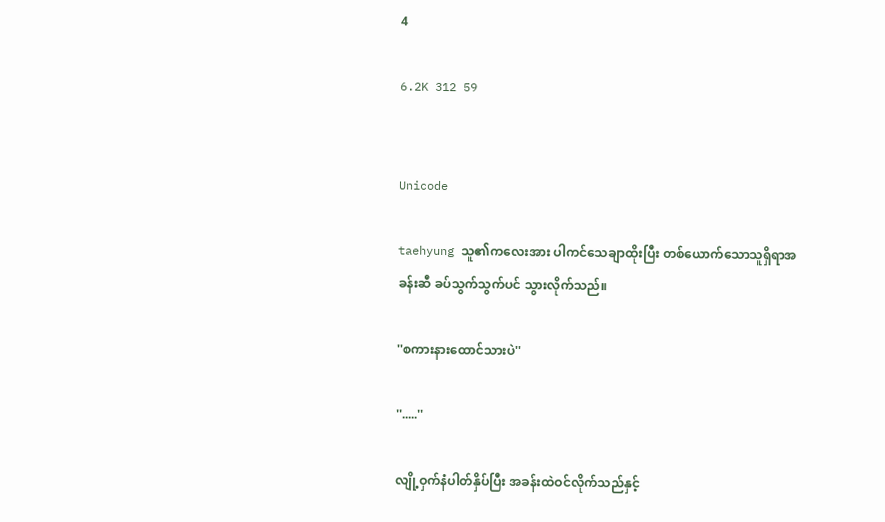4

6.2K 312 59


Unicode

taehyung သူ၏ကလေးအား ပါကင်သေချာထိုးပြီး တစ်ယောက်သောသူရှိရာအခန်းဆီ ခပ်သွက်သွက်ပင် သွားလိုက်သည်။

''စကားနားထောင်သားပဲ''

''.....''

လျို့ဝှက်နံပါတ်နှိပ်ပြီး အခန်းထဲဝင်လိုက်သည်နှင့်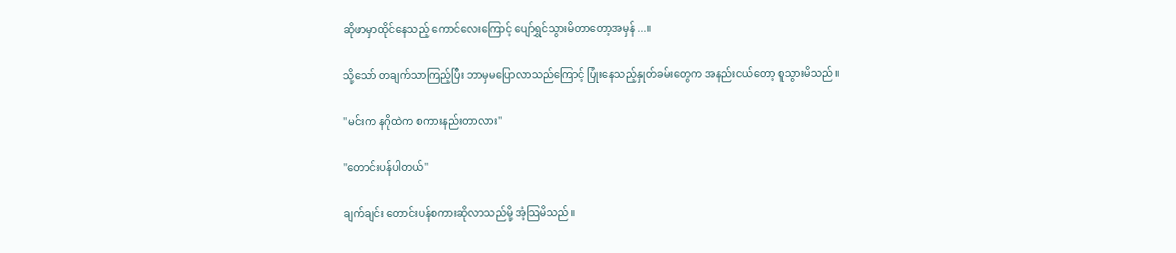ဆိုဖာမှာထိုင်နေသည့် ကောင်လေးကြောင့် ပျော်ရွှင်သွားမိတာတော့အမှန်...။

သို့သော် တချက်သာကြည့်ပြီး ဘာမှမပြောလာသည်ကြောင့် ပြုံးနေသည့်နှုတ်ခမ်းတွေက အနည်းငယ်တော့ စူသွားမိသည်။

''မင်းက နဂိုထဲက စကားနည်းတာလား''

''တောင်းပန်ပါတယ်''

ချက်ချင်း တောင်းပန်စကားဆိုလာသည်မို့ အံ့သြမိသည်။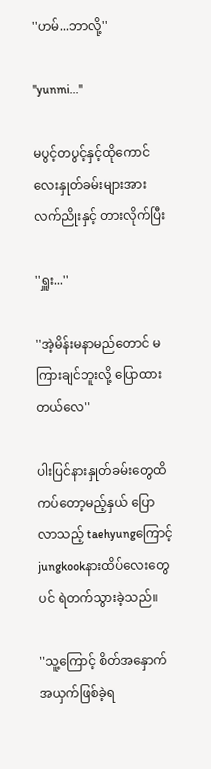''ဟမ်...ဘာလို့''

''yunmi...''

မပွင့်တပွင့်နှင့်ထိုကောင်လေးနှုတ်ခမ်းများအား လက်ညိုးနှင့် တားလိုက်ပြီး

''ရှူး...''

''အဲ့မိန်းမနာမည်တောင် မကြားချင်ဘူးလို့ ပြောထားတယ်လေ''

ပါးပြင်နားနှုတ်ခမ်းတွေထိကပ်တော့မည့်နှယ် ပြောလာသည့် taehyungကြောင့် jungkookနားထိပ်လေးတွေပင် ရဲတက်သွားခဲ့သည်။

''သူ့ကြောင့် စိတ်အနှောက်အယှက်ဖြစ်ခဲ့ရ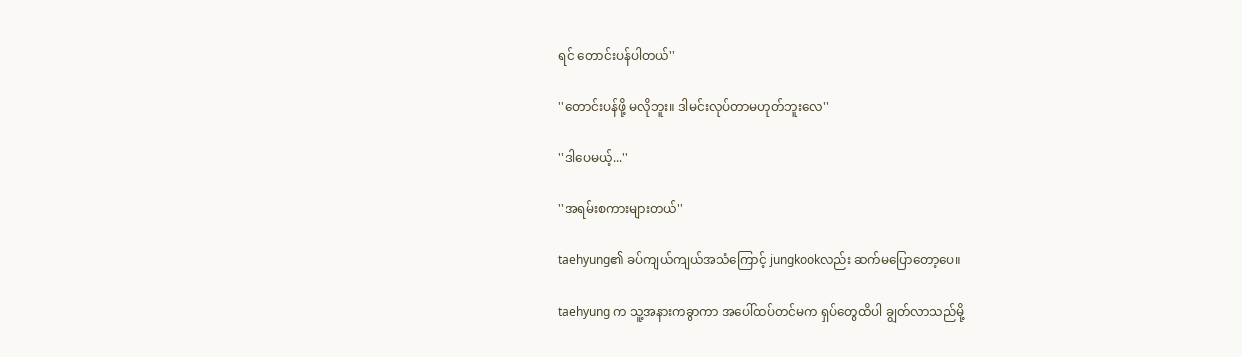ရင် တောင်းပန်ပါတယ်''

''တောင်းပန်ဖို့ မလိုဘူး။ ဒါမင်းလုပ်တာမဟုတ်ဘူးလေ''

''ဒါပေမယ့်...''

''အရမ်းစကားများတယ်''

taehyung၏ ခပ်ကျယ်ကျယ်အသံကြောင့် jungkookလည်း ဆက်မပြောတော့ပေ။

taehyung က သူ့အနားကခွာကာ အပေါ်ထပ်တင်မက ရှပ်တွေထိပါ ချွတ်လာသည်မို့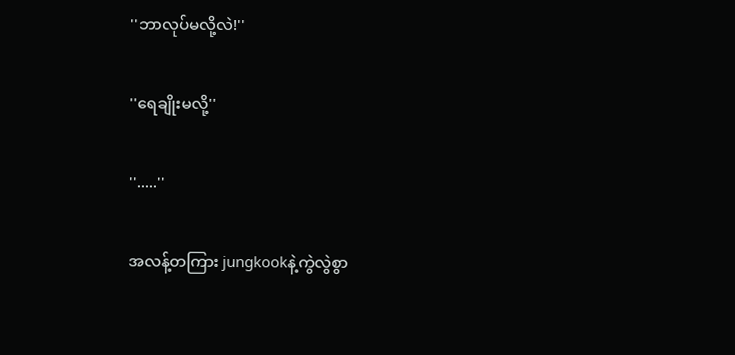''ဘာလုပ်မလို့လဲ!''

''ရေချိုးမလို့''

''.....''

အလန့်တကြား jungkookနဲ့ကွဲလွဲစွာ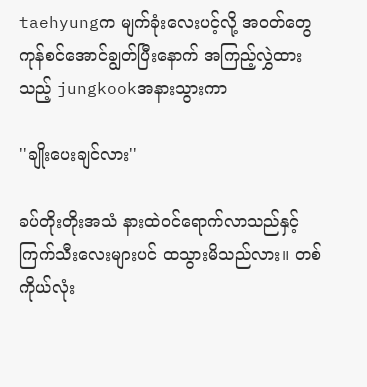taehyungက မျက်ခုံးလေးပင့်လို့ အဝတ်တွေကုန်စင်အောင်ချွတ်ပြီးနောက် အကြည့်လွှဲထားသည့် jungkookအနားသွားကာ

''ချိုးပေးချင်လား''

ခပ်တိုးတိုးအသံ နားထဲဝင်ရောက်လာသည်နှင့် ကြက်သီးလေးများပင် ထသွားမိသည်လား။ တစ်ကိုယ်လုံး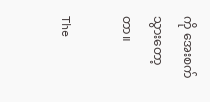ကို အေးစက်သွားတော့တာ။

The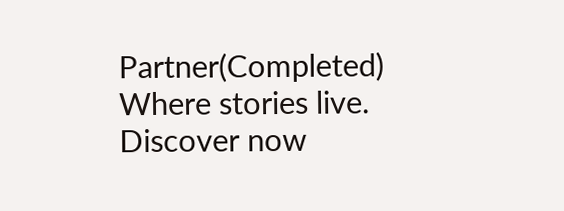Partner(Completed) Where stories live. Discover now